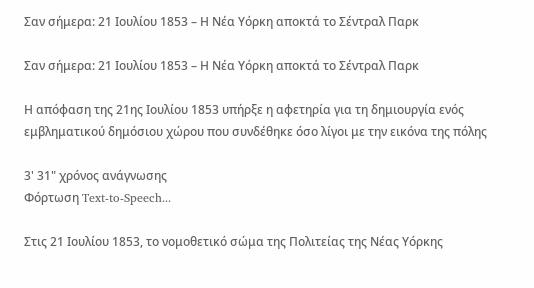Σαν σήμερα: 21 Ιουλίου 1853 – Η Νέα Υόρκη αποκτά το Σέντραλ Παρκ

Σαν σήμερα: 21 Ιουλίου 1853 – Η Νέα Υόρκη αποκτά το Σέντραλ Παρκ

Η απόφαση της 21ης Ιουλίου 1853 υπήρξε η αφετηρία για τη δημιουργία ενός εμβληματικού δημόσιου χώρου που συνδέθηκε όσο λίγοι με την εικόνα της πόλης

3' 31" χρόνος ανάγνωσης
Φόρτωση Text-to-Speech...

Στις 21 Ιουλίου 1853, το νομοθετικό σώμα της Πολιτείας της Νέας Υόρκης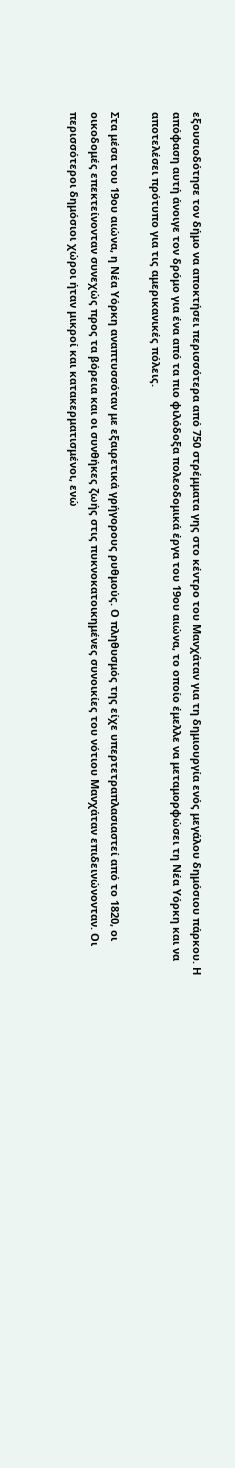εξουσιοδότησε τον δήμο να αποκτήσει περισσότερα από 750 στρέμματα γης στο κέντρο του Μανχάταν για τη δημιουργία ενός μεγάλου δημόσιου πάρκου. Η απόφαση αυτή άνοιγε τον δρόμο για ένα από τα πιο φιλόδοξα πολεοδομικά έργα του 19ου αιώνα, το οποίο έμελλε να μεταμορφώσει τη Νέα Υόρκη και να αποτελέσει πρότυπο για τις αμερικανικές πόλεις.

Στα μέσα του 19ου αιώνα, η Νέα Υόρκη αναπτυσσόταν με εξαιρετικά γρήγορους ρυθμούς. Ο πληθυσμός της είχε υπερτετραπλασιαστεί από το 1820, οι οικοδομές επεκτείνονταν συνεχώς προς τα βόρεια και οι συνθήκες ζωής στις πυκνοκατοικημένες συνοικίες του νότιου Μανχάταν επιδεινώνονταν. Οι περισσότεροι δημόσιοι χώροι ήταν μικροί και κατακερματισμένοι, ενώ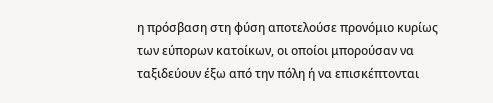η πρόσβαση στη φύση αποτελούσε προνόμιο κυρίως των εύπορων κατοίκων, οι οποίοι μπορούσαν να ταξιδεύουν έξω από την πόλη ή να επισκέπτονται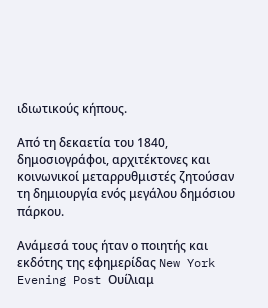ιδιωτικούς κήπους.

Από τη δεκαετία του 1840, δημοσιογράφοι, αρχιτέκτονες και κοινωνικοί μεταρρυθμιστές ζητούσαν τη δημιουργία ενός μεγάλου δημόσιου πάρκου.

Ανάμεσά τους ήταν ο ποιητής και εκδότης της εφημερίδας New York Evening Post Ουίλιαμ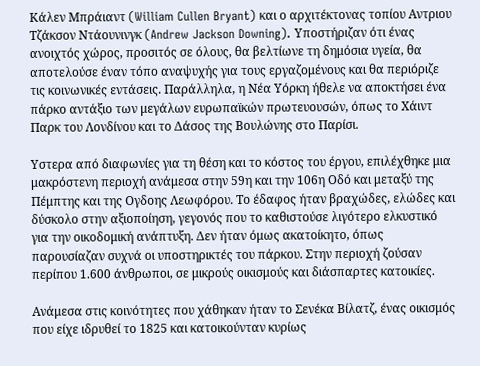Κάλεν Μπράιαντ (William Cullen Bryant) και ο αρχιτέκτονας τοπίου Αντριου Τζάκσον Ντάουνινγκ (Andrew Jackson Downing). Υποστήριζαν ότι ένας ανοιχτός χώρος, προσιτός σε όλους, θα βελτίωνε τη δημόσια υγεία, θα αποτελούσε έναν τόπο αναψυχής για τους εργαζομένους και θα περιόριζε τις κοινωνικές εντάσεις. Παράλληλα, η Νέα Υόρκη ήθελε να αποκτήσει ένα πάρκο αντάξιο των μεγάλων ευρωπαϊκών πρωτευουσών, όπως το Χάιντ Παρκ του Λονδίνου και το Δάσος της Βουλώνης στο Παρίσι.

Υστερα από διαφωνίες για τη θέση και το κόστος του έργου, επιλέχθηκε μια μακρόστενη περιοχή ανάμεσα στην 59η και την 106η Οδό και μεταξύ της Πέμπτης και της Ογδοης Λεωφόρου. Το έδαφος ήταν βραχώδες, ελώδες και δύσκολο στην αξιοποίηση, γεγονός που το καθιστούσε λιγότερο ελκυστικό για την οικοδομική ανάπτυξη. Δεν ήταν όμως ακατοίκητο, όπως παρουσίαζαν συχνά οι υποστηρικτές του πάρκου. Στην περιοχή ζούσαν περίπου 1.600 άνθρωποι, σε μικρούς οικισμούς και διάσπαρτες κατοικίες.

Ανάμεσα στις κοινότητες που χάθηκαν ήταν το Σενέκα Βίλατζ, ένας οικισμός που είχε ιδρυθεί το 1825 και κατοικούνταν κυρίως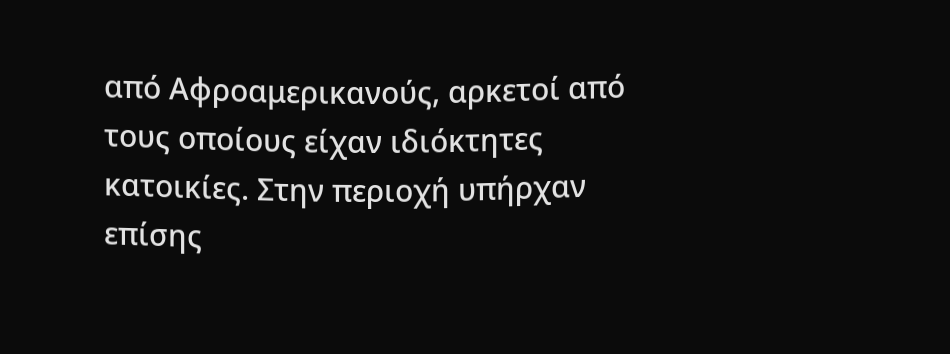από Αφροαμερικανούς, αρκετοί από τους οποίους είχαν ιδιόκτητες κατοικίες. Στην περιοχή υπήρχαν επίσης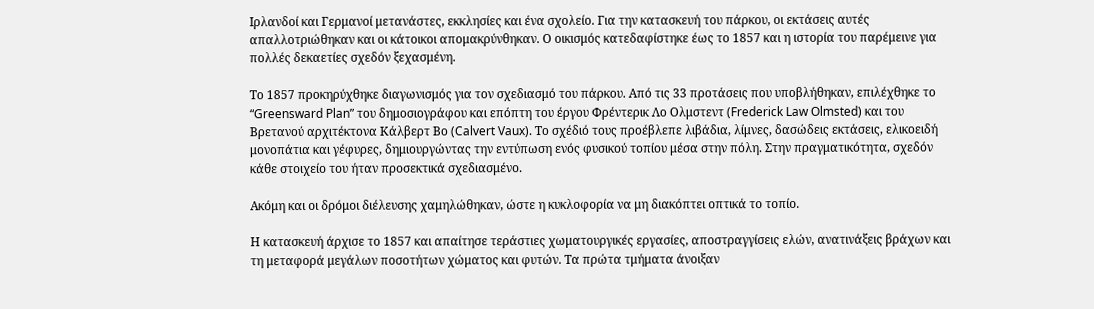Ιρλανδοί και Γερμανοί μετανάστες, εκκλησίες και ένα σχολείο. Για την κατασκευή του πάρκου, οι εκτάσεις αυτές απαλλοτριώθηκαν και οι κάτοικοι απομακρύνθηκαν. Ο οικισμός κατεδαφίστηκε έως το 1857 και η ιστορία του παρέμεινε για πολλές δεκαετίες σχεδόν ξεχασμένη.

Το 1857 προκηρύχθηκε διαγωνισμός για τον σχεδιασμό του πάρκου. Από τις 33 προτάσεις που υποβλήθηκαν, επιλέχθηκε το “Greensward Plan” του δημοσιογράφου και επόπτη του έργου Φρέντερικ Λο Ολμστεντ (Frederick Law Olmsted) και του Βρετανού αρχιτέκτονα Κάλβερτ Βο (Calvert Vaux). Το σχέδιό τους προέβλεπε λιβάδια, λίμνες, δασώδεις εκτάσεις, ελικοειδή μονοπάτια και γέφυρες, δημιουργώντας την εντύπωση ενός φυσικού τοπίου μέσα στην πόλη. Στην πραγματικότητα, σχεδόν κάθε στοιχείο του ήταν προσεκτικά σχεδιασμένο.

Ακόμη και οι δρόμοι διέλευσης χαμηλώθηκαν, ώστε η κυκλοφορία να μη διακόπτει οπτικά το τοπίο.

Η κατασκευή άρχισε το 1857 και απαίτησε τεράστιες χωματουργικές εργασίες, αποστραγγίσεις ελών, ανατινάξεις βράχων και τη μεταφορά μεγάλων ποσοτήτων χώματος και φυτών. Τα πρώτα τμήματα άνοιξαν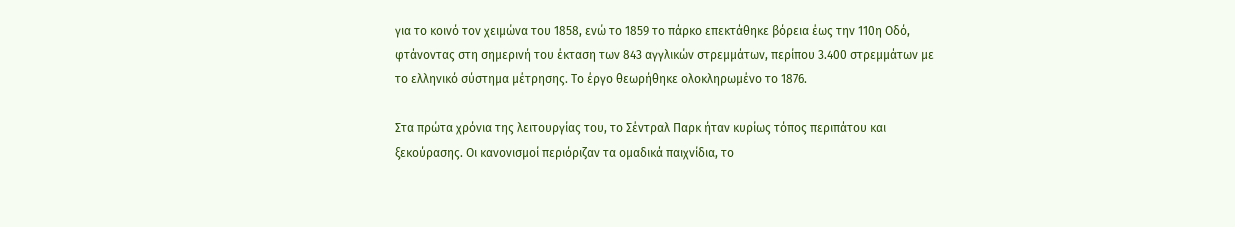για το κοινό τον χειμώνα του 1858, ενώ το 1859 το πάρκο επεκτάθηκε βόρεια έως την 110η Οδό, φτάνοντας στη σημερινή του έκταση των 843 αγγλικών στρεμμάτων, περίπου 3.400 στρεμμάτων με το ελληνικό σύστημα μέτρησης. Το έργο θεωρήθηκε ολοκληρωμένο το 1876.

Στα πρώτα χρόνια της λειτουργίας του, το Σέντραλ Παρκ ήταν κυρίως τόπος περιπάτου και ξεκούρασης. Οι κανονισμοί περιόριζαν τα ομαδικά παιχνίδια, το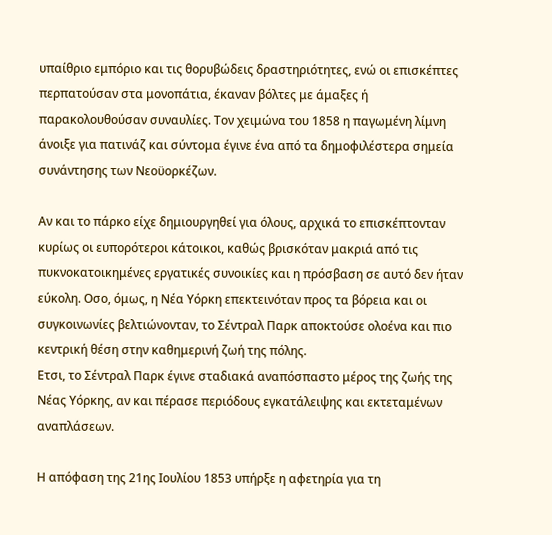υπαίθριο εμπόριο και τις θορυβώδεις δραστηριότητες, ενώ οι επισκέπτες περπατούσαν στα μονοπάτια, έκαναν βόλτες με άμαξες ή παρακολουθούσαν συναυλίες. Τον χειμώνα του 1858 η παγωμένη λίμνη άνοιξε για πατινάζ και σύντομα έγινε ένα από τα δημοφιλέστερα σημεία συνάντησης των Νεοϋορκέζων.

Αν και το πάρκο είχε δημιουργηθεί για όλους, αρχικά το επισκέπτονταν κυρίως οι ευπορότεροι κάτοικοι, καθώς βρισκόταν μακριά από τις πυκνοκατοικημένες εργατικές συνοικίες και η πρόσβαση σε αυτό δεν ήταν εύκολη. Οσο, όμως, η Νέα Υόρκη επεκτεινόταν προς τα βόρεια και οι συγκοινωνίες βελτιώνονταν, το Σέντραλ Παρκ αποκτούσε ολοένα και πιο κεντρική θέση στην καθημερινή ζωή της πόλης.
Ετσι, το Σέντραλ Παρκ έγινε σταδιακά αναπόσπαστο μέρος της ζωής της Νέας Υόρκης, αν και πέρασε περιόδους εγκατάλειψης και εκτεταμένων αναπλάσεων.

Η απόφαση της 21ης Ιουλίου 1853 υπήρξε η αφετηρία για τη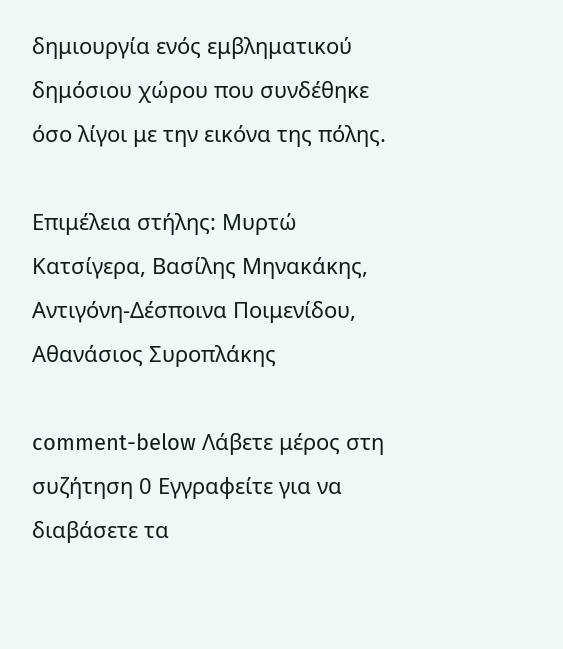δημιουργία ενός εμβληματικού δημόσιου χώρου που συνδέθηκε όσο λίγοι με την εικόνα της πόλης.

Επιμέλεια στήλης: Μυρτώ Κατσίγερα, Βασίλης Μηνακάκης, Αντιγόνη-Δέσποινα Ποιμενίδου, Αθανάσιος Συροπλάκης

comment-below Λάβετε μέρος στη συζήτηση 0 Εγγραφείτε για να διαβάσετε τα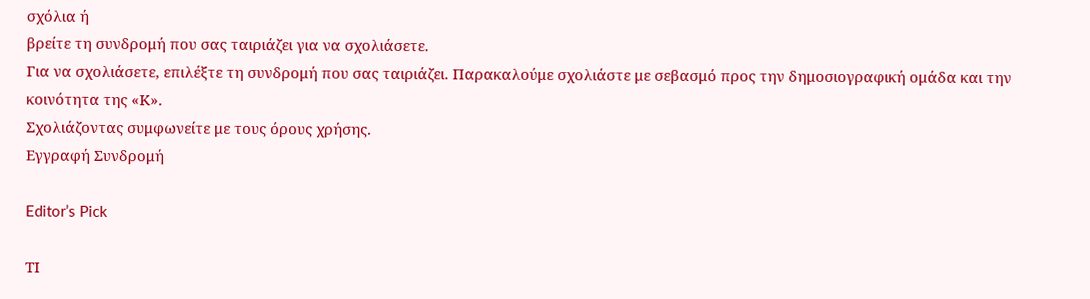σχόλια ή
βρείτε τη συνδρομή που σας ταιριάζει για να σχολιάσετε.
Για να σχολιάσετε, επιλέξτε τη συνδρομή που σας ταιριάζει. Παρακαλούμε σχολιάστε με σεβασμό προς την δημοσιογραφική ομάδα και την κοινότητα της «Κ».
Σχολιάζοντας συμφωνείτε με τους όρους χρήσης.
Εγγραφή Συνδρομή

Editor’s Pick

ΤΙ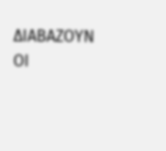ΔΙΑΒΑΖΟΥΝ ΟΙ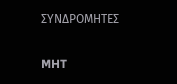ΣΥΝΔΡΟΜΗΤΕΣ

MHT